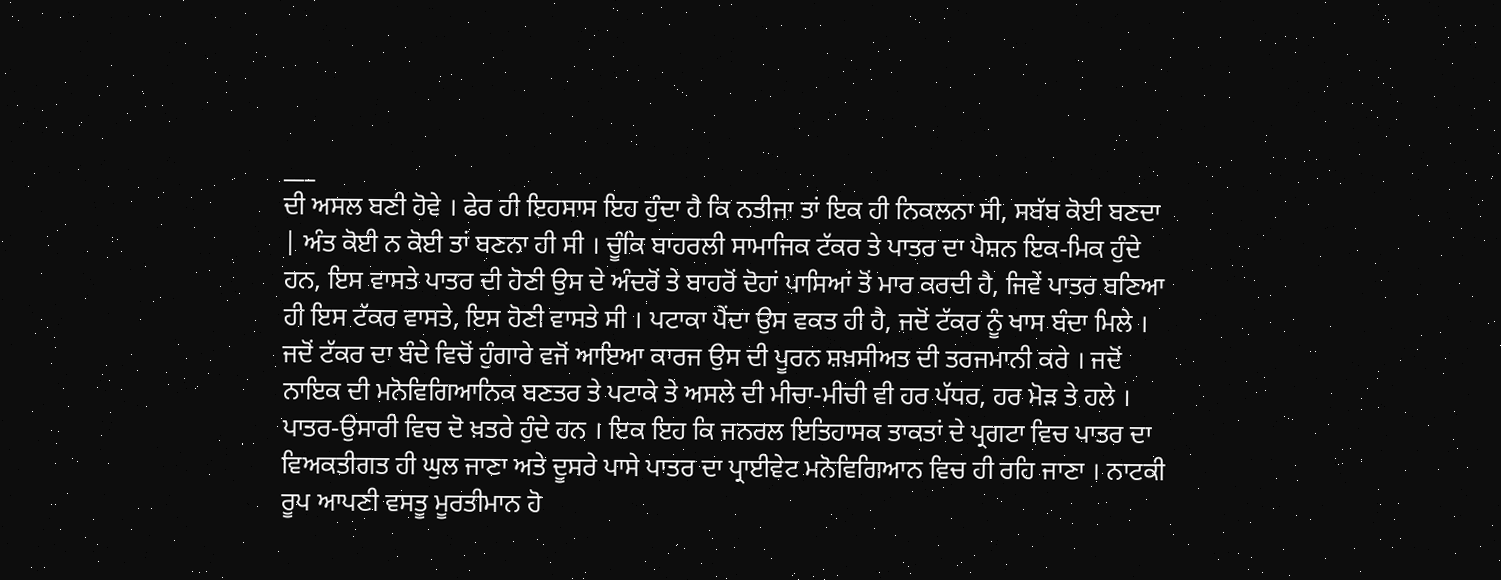___
ਦੀ ਅਸਲ ਬਣੀ ਹੋਵੇ । ਫੇਰ ਹੀ ਇਹਸਾਸ ਇਹ ਹੁੰਦਾ ਹੈ ਕਿ ਨਤੀਜਾ ਤਾਂ ਇਕ ਹੀ ਨਿਕਲਨਾ ਸੀ, ਸਬੱਬ ਕੋਈ ਬਣਦਾ | ਅੰਤ ਕੋਈ ਨ ਕੋਈ ਤਾਂ ਬਣਨਾ ਹੀ ਸੀ । ਚੂੰਕਿ ਬਾਹਰਲੀ ਸਾਮਾਜਿਕ ਟੱਕਰ ਤੇ ਪਾਤਰ ਦਾ ਪੈਸ਼ਨ ਇਕ-ਮਿਕ ਹੁੰਦੇ ਹਨ, ਇਸ ਵਾਸਤੇ ਪਾਤਰ ਦੀ ਹੋਣੀ ਉਸ ਦੇ ਅੰਦਰੋਂ ਤੇ ਬਾਹਰੋਂ ਦੋਹਾਂ ਪਾਸਿਆਂ ਤੋਂ ਮਾਰ ਕਰਦੀ ਹੈ, ਜਿਵੇਂ ਪਾਤਰ ਬਣਿਆ ਹੀ ਇਸ ਟੱਕਰ ਵਾਸਤੇ, ਇਸ ਹੋਣੀ ਵਾਸਤੇ ਸੀ । ਪਟਾਕਾ ਪੈਂਦਾ ਉਸ ਵਕਤ ਹੀ ਹੈ, ਜਦੋਂ ਟੱਕਰ ਨੂੰ ਖਾਸ ਬੰਦਾ ਮਿਲੇ । ਜਦੋਂ ਟੱਕਰ ਦਾ ਬੰਦੇ ਵਿਚੋਂ ਹੁੰਗਾਰੇ ਵਜੋਂ ਆਇਆ ਕਾਰਜ ਉਸ ਦੀ ਪੂਰਨ ਸ਼ਖ਼ਸੀਅਤ ਦੀ ਤਰਜਮਾਨੀ ਕਰੇ । ਜਦੋਂ ਨਾਇਕ ਦੀ ਮਨੋਵਿਗਿਆਨਿਕ ਬਣਤਰ ਤੇ ਪਟਾਕੇ ਤੇ ਅਸਲੇ ਦੀ ਮੀਚਾ-ਮੀਚੀ ਵੀ ਹਰ ਪੱਧਰ, ਹਰ ਮੋੜ ਤੇ ਹਲੇ । ਪਾਤਰ-ਉਸਾਰੀ ਵਿਚ ਦੋ ਖ਼ਤਰੇ ਹੁੰਦੇ ਹਨ । ਇਕ ਇਹ ਕਿ ਜਨਰਲ ਇਤਿਹਾਸਕ ਤਾਕਤਾਂ ਦੇ ਪ੍ਰਗਟਾ ਵਿਚ ਪਾਤਰ ਦਾ ਵਿਅਕਤੀਗਤ ਹੀ ਘੁਲ ਜਾਣਾ ਅਤੇ ਦੂਸਰੇ ਪਾਸੇ ਪਾਤਰ ਦਾ ਪ੍ਰਾਈਵੇਟ ਮਨੋਵਿਗਿਆਨ ਵਿਚ ਹੀ ਰਹਿ ਜਾਣਾ । ਨਾਟਕੀ ਰੂਪ ਆਪਣੀ ਵਸਤੂ ਮੂਰਤੀਮਾਨ ਹੋ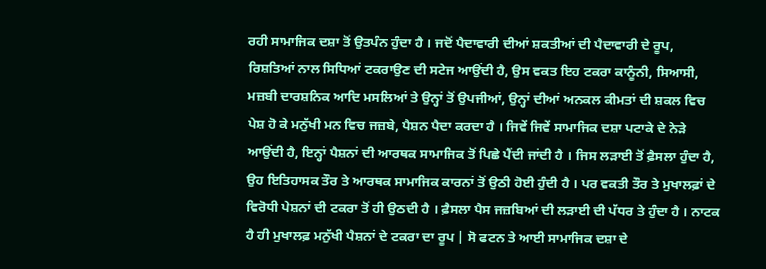ਰਹੀ ਸਾਮਾਜਿਕ ਦਸ਼ਾ ਤੋਂ ਉਤਪੰਨ ਹੁੰਦਾ ਹੈ । ਜਦੋਂ ਪੈਦਾਵਾਰੀ ਦੀਆਂ ਸ਼ਕਤੀਆਂ ਦੀ ਪੈਦਾਵਾਰੀ ਦੇ ਰੂਪ, ਰਿਸ਼ਤਿਆਂ ਨਾਲ ਸਿਧਿਆਂ ਟਕਰਾਉਣ ਦੀ ਸਟੇਜ ਆਉਂਦੀ ਹੈ, ਉਸ ਵਕਤ ਇਹ ਟਕਰਾ ਕਾਨੂੰਨੀ, ਸਿਆਸੀ, ਮਜ਼ਬੀ ਦਾਰਸ਼ਨਿਕ ਆਦਿ ਮਸਲਿਆਂ ਤੇ ਉਨ੍ਹਾਂ ਤੋਂ ਉਪਜੀਆਂ, ਉਨ੍ਹਾਂ ਦੀਆਂ ਅਨਕਲ ਕੀਮਤਾਂ ਦੀ ਸ਼ਕਲ ਵਿਚ ਪੇਸ਼ ਹੋ ਕੇ ਮਨੁੱਖੀ ਮਨ ਵਿਚ ਜਜ਼ਬੇ, ਪੈਸ਼ਨ ਪੈਦਾ ਕਰਦਾ ਹੈ । ਜਿਵੇਂ ਜਿਵੇਂ ਸਾਮਾਜਿਕ ਦਸ਼ਾ ਪਟਾਕੇ ਦੇ ਨੇੜੇ ਆਉਂਦੀ ਹੈ, ਇਨ੍ਹਾਂ ਪੈਸ਼ਨਾਂ ਦੀ ਆਰਥਕ ਸਾਮਾਜਿਕ ਤੋਂ ਪਿਛੇ ਪੈਂਦੀ ਜਾਂਦੀ ਹੈ । ਜਿਸ ਲੜਾਈ ਤੋਂ ਫ਼ੈਸਲਾ ਹੁੰਦਾ ਹੈ, ਉਹ ਇਤਿਹਾਸਕ ਤੌਰ ਤੇ ਆਰਥਕ ਸਾਮਾਜਿਕ ਕਾਰਨਾਂ ਤੋਂ ਉਠੀ ਹੋਈ ਹੁੰਦੀ ਹੈ । ਪਰ ਵਕਤੀ ਤੌਰ ਤੇ ਮੁਖਾਲਫ਼ਾਂ ਦੇ ਵਿਰੋਧੀ ਪੇਸ਼ਨਾਂ ਦੀ ਟਕਰਾ ਤੋਂ ਹੀ ਉਠਦੀ ਹੈ । ਫ਼ੈਸਲਾ ਪੈਸ ਜਜ਼ਬਿਆਂ ਦੀ ਲੜਾਈ ਦੀ ਪੱਧਰ ਤੇ ਹੁੰਦਾ ਹੈ । ਨਾਟਕ ਹੈ ਹੀ ਮੁਖਾਲਫ਼ ਮਨੁੱਖੀ ਪੈਸ਼ਨਾਂ ਦੇ ਟਕਰਾ ਦਾ ਰੂਪ | ਸੋ ਫਟਨ ਤੇ ਆਈ ਸਾਮਾਜਿਕ ਦਸ਼ਾ ਦੇ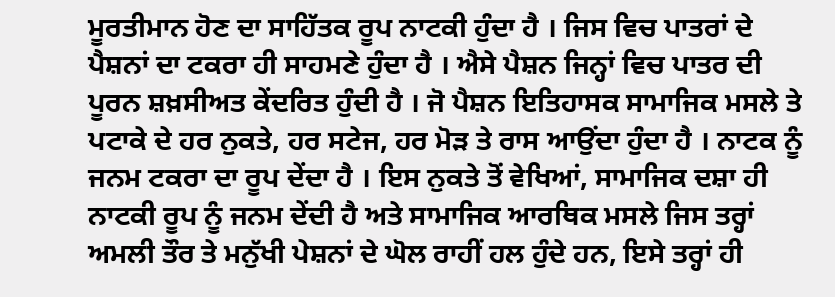ਮੂਰਤੀਮਾਨ ਹੋਣ ਦਾ ਸਾਹਿੱਤਕ ਰੂਪ ਨਾਟਕੀ ਹੁੰਦਾ ਹੈ । ਜਿਸ ਵਿਚ ਪਾਤਰਾਂ ਦੇ ਪੈਸ਼ਨਾਂ ਦਾ ਟਕਰਾ ਹੀ ਸਾਹਮਣੇ ਹੁੰਦਾ ਹੈ । ਐਸੇ ਪੈਸ਼ਨ ਜਿਨ੍ਹਾਂ ਵਿਚ ਪਾਤਰ ਦੀ ਪੂਰਨ ਸ਼ਖ਼ਸੀਅਤ ਕੇਂਦਰਿਤ ਹੁੰਦੀ ਹੈ । ਜੋ ਪੈਸ਼ਨ ਇਤਿਹਾਸਕ ਸਾਮਾਜਿਕ ਮਸਲੇ ਤੇ ਪਟਾਕੇ ਦੇ ਹਰ ਨੁਕਤੇ, ਹਰ ਸਟੇਜ, ਹਰ ਮੋੜ ਤੇ ਰਾਸ ਆਉਂਦਾ ਹੁੰਦਾ ਹੈ । ਨਾਟਕ ਨੂੰ ਜਨਮ ਟਕਰਾ ਦਾ ਰੂਪ ਦੇਂਦਾ ਹੈ । ਇਸ ਨੁਕਤੇ ਤੋਂ ਵੇਖਿਆਂ, ਸਾਮਾਜਿਕ ਦਸ਼ਾ ਹੀ ਨਾਟਕੀ ਰੂਪ ਨੂੰ ਜਨਮ ਦੇਂਦੀ ਹੈ ਅਤੇ ਸਾਮਾਜਿਕ ਆਰਥਿਕ ਮਸਲੇ ਜਿਸ ਤਰ੍ਹਾਂ ਅਮਲੀ ਤੌਰ ਤੇ ਮਨੁੱਖੀ ਪੇਸ਼ਨਾਂ ਦੇ ਘੋਲ ਰਾਹੀਂ ਹਲ ਹੁੰਦੇ ਹਨ, ਇਸੇ ਤਰ੍ਹਾਂ ਹੀ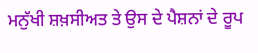ਮਨੁੱਖੀ ਸ਼ਖ਼ਸੀਅਤ ਤੇ ਉਸ ਦੇ ਪੈਸ਼ਨਾਂ ਦੇ ਰੂਪ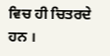ਵਿਚ ਹੀ ਚਿਤਰਦੇ ਹਨ ।